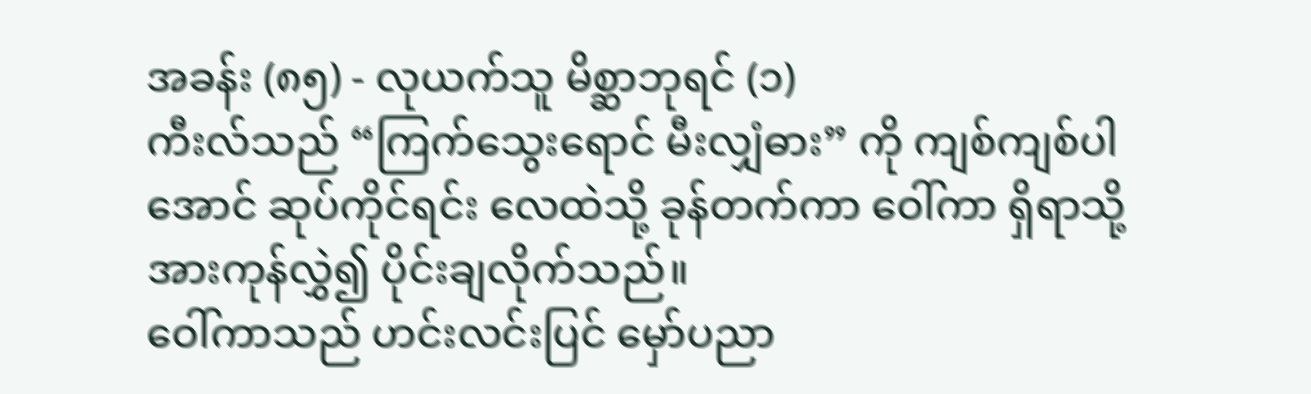အခန်း (၈၅) - လုယက်သူ မိစ္ဆာဘုရင် (၁)
ကီးလ်သည် “ကြက်သွေးရောင် မီးလျှံဓား” ကို ကျစ်ကျစ်ပါအောင် ဆုပ်ကိုင်ရင်း လေထဲသို့ ခုန်တက်ကာ ဝေါ်ကာ ရှိရာသို့ အားကုန်လွှဲ၍ ပိုင်းချလိုက်သည်။
ဝေါ်ကာသည် ဟင်းလင်းပြင် မှော်ပညာ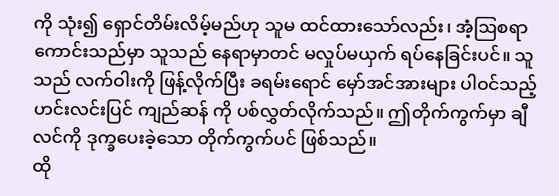ကို သုံး၍ ရှောင်တိမ်းလိမ့်မည်ဟု သူမ ထင်ထားသော်လည်း၊ အံ့ဩစရာကောင်းသည်မှာ သူသည် နေရာမှာတင် မလှုပ်မယှက် ရပ်နေခြင်းပင်။ သူသည် လက်ဝါးကို ဖြန့်လိုက်ပြီး ခရမ်းရောင် မှော်အင်အားများ ပါဝင်သည့် ဟင်းလင်းပြင် ကျည်ဆန် ကို ပစ်လွှတ်လိုက်သည်။ ဤတိုက်ကွက်မှာ ချီလင်ကို ဒုက္ခပေးခဲ့သော တိုက်ကွက်ပင် ဖြစ်သည်။
ထို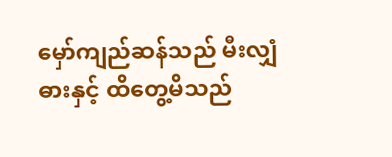မှော်ကျည်ဆန်သည် မီးလျှံဓားနှင့် ထိတွေ့မိသည်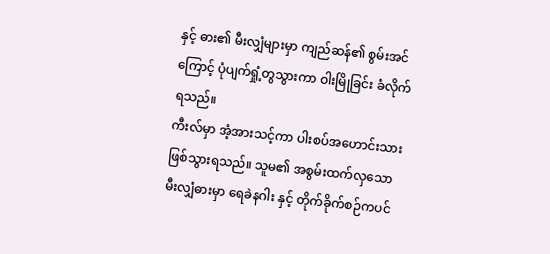နှင့် ဓား၏ မီးလျှံများမှာ ကျည်ဆန်၏ စွမ်းအင်ကြောင့် ပုံပျက်ရှုံ့တွသွားကာ ဝါးမြိုခြင်း ခံလိုက်ရသည်။
ကီးလ်မှာ အံ့အားသင့်ကာ ပါးစပ်အဟောင်းသား ဖြစ်သွားရသည်။ သူမ၏ အစွမ်းထက်လှသော မီးလျှံဓားမှာ ရေခဲနဂါး နှင့် တိုက်ခိုက်စဉ်ကပင်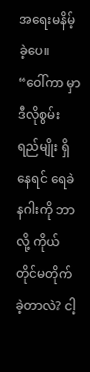အရေးမနိမ့်ခဲ့ပေ။
“ဝေါ်ကာ မှာ ဒီလိုစွမ်းရည်မျိုး ရှိနေရင် ရေခဲနဂါးကို ဘာလို့ ကိုယ်တိုင်မတိုက်ခဲ့တာလဲ? ငါ့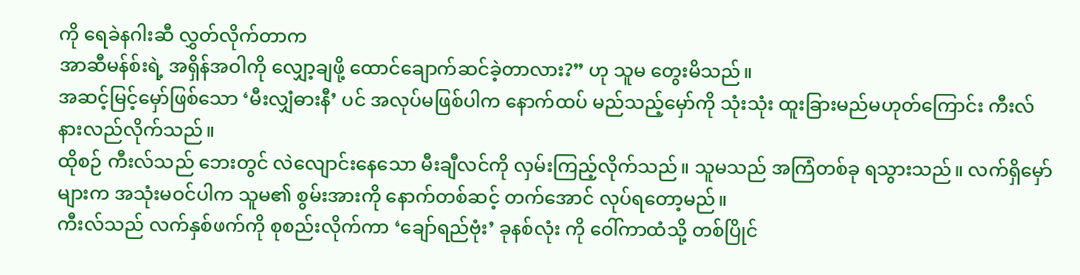ကို ရေခဲနဂါးဆီ လွှတ်လိုက်တာက
အာဆီမန်စ်းရဲ့ အရှိန်အဝါကို လျှော့ချဖို့ ထောင်ချောက်ဆင်ခဲ့တာလား?” ဟု သူမ တွေးမိသည်။
အဆင့်မြင့်မှော်ဖြစ်သော ‘မီးလျှံဓားနီ’ ပင် အလုပ်မဖြစ်ပါက နောက်ထပ် မည်သည့်မှော်ကို သုံးသုံး ထူးခြားမည်မဟုတ်ကြောင်း ကီးလ် နားလည်လိုက်သည်။
ထိုစဉ် ကီးလ်သည် ဘေးတွင် လဲလျောင်းနေသော မီးချီလင်ကို လှမ်းကြည့်လိုက်သည်။ သူမသည် အကြံတစ်ခု ရသွားသည်။ လက်ရှိမှော်များက အသုံးမဝင်ပါက သူမ၏ စွမ်းအားကို နောက်တစ်ဆင့် တက်အောင် လုပ်ရတော့မည်။
ကီးလ်သည် လက်နှစ်ဖက်ကို စုစည်းလိုက်ကာ ‘ချော်ရည်ဗုံး’ ခုနစ်လုံး ကို ဝေါ်ကာထံသို့ တစ်ပြိုင်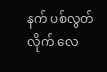နက် ပစ်လွတ်လိုက် လေ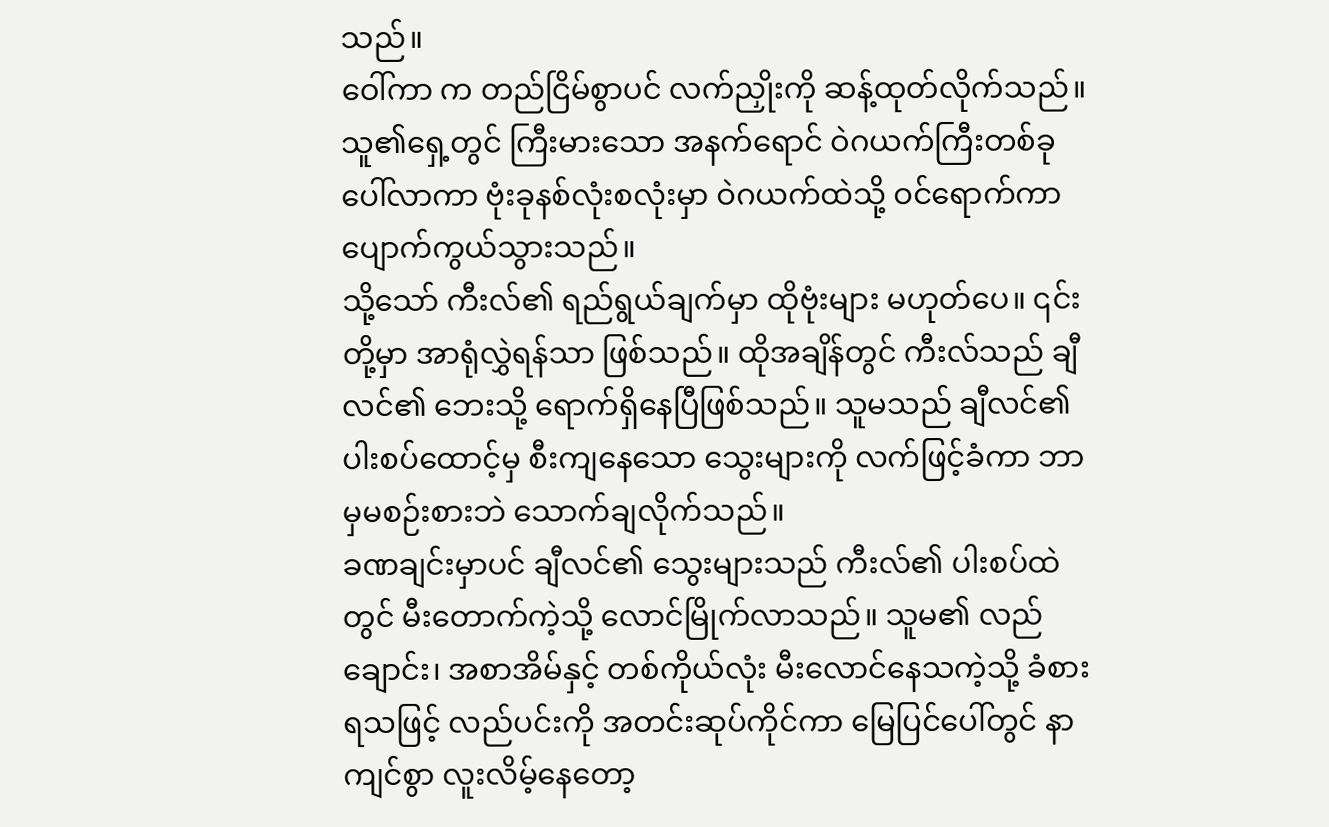သည်။
ဝေါ်ကာ က တည်ငြိမ်စွာပင် လက်ညှိုးကို ဆန့်ထုတ်လိုက်သည်။ သူ၏ရှေ့တွင် ကြီးမားသော အနက်ရောင် ဝဲဂယက်ကြီးတစ်ခု ပေါ်လာကာ ဗုံးခုနစ်လုံးစလုံးမှာ ဝဲဂယက်ထဲသို့ ဝင်ရောက်ကာ ပျောက်ကွယ်သွားသည်။
သို့သော် ကီးလ်၏ ရည်ရွယ်ချက်မှာ ထိုဗုံးများ မဟုတ်ပေ။ ၎င်းတို့မှာ အာရုံလွှဲရန်သာ ဖြစ်သည်။ ထိုအချိန်တွင် ကီးလ်သည် ချီလင်၏ ဘေးသို့ ရောက်ရှိနေပြီဖြစ်သည်။ သူမသည် ချီလင်၏ ပါးစပ်ထောင့်မှ စီးကျနေသော သွေးများကို လက်ဖြင့်ခံကာ ဘာမှမစဉ်းစားဘဲ သောက်ချလိုက်သည်။
ခဏချင်းမှာပင် ချီလင်၏ သွေးများသည် ကီးလ်၏ ပါးစပ်ထဲတွင် မီးတောက်ကဲ့သို့ လောင်မြိုက်လာသည်။ သူမ၏ လည်ချောင်း၊ အစာအိမ်နှင့် တစ်ကိုယ်လုံး မီးလောင်နေသကဲ့သို့ ခံစားရသဖြင့် လည်ပင်းကို အတင်းဆုပ်ကိုင်ကာ မြေပြင်ပေါ်တွင် နာကျင်စွာ လူးလိမ့်နေတော့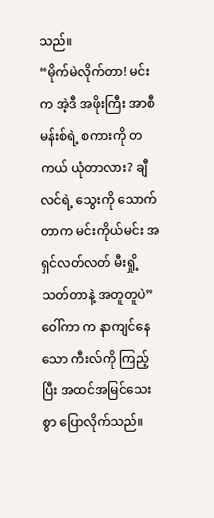သည်။
“မိုက်မဲလိုက်တာ! မင်းက အဲ့ဒီ အဖိုးကြီး အာစီမန်းစ်ရဲ့ စကားကို တကယ် ယုံတာလား? ချီလင်ရဲ့ သွေးကို သောက်တာက မင်းကိုယ်မင်း အရှင်လတ်လတ် မီးရှို့သတ်တာနဲ့ အတူတူပဲ”
ဝေါ်ကာ က နာကျင်နေသော ကီးလ်ကို ကြည့်ပြီး အထင်အမြင်သေးစွာ ပြောလိုက်သည်။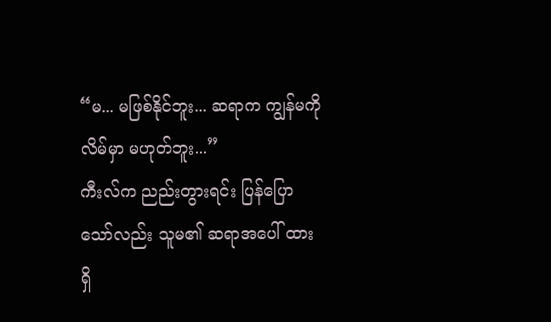“မ... မဖြစ်နိုင်ဘူး... ဆရာက ကျွန်မကို လိမ်မှာ မဟုတ်ဘူး...”
ကီးလ်က ညည်းတွားရင်း ပြန်ပြောသော်လည်း သူမ၏ ဆရာအပေါ် ထားရှိ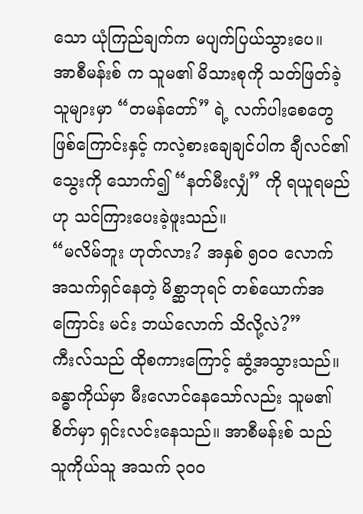သော ယုံကြည်ချက်က မပျက်ပြယ်သွားပေ။
အာစီမန်းစ် က သူမ၏ မိသားစုကို သတ်ဖြတ်ခဲ့သူများမှာ “တမန်တော်” ရဲ့ လက်ပါးစေတွေဖြစ်ကြောင်းနှင့် ကလဲ့စားချေချင်ပါက ချီလင်၏ သွေးကို သောက်၍ “နတ်မီးလျှံ” ကို ရယူရမည်ဟု သင်ကြားပေးခဲ့ဖူးသည်။
“မလိမ်ဘူး ဟုတ်လား? အနှစ် ၅၀၀ လောက် အသက်ရှင်နေတဲ့ မိစ္ဆာဘုရင် တစ်ယောက်အကြောင်း မင်း ဘယ်လောက် သိလို့လဲ?”
ကီးလ်သည် ထိုစကားကြောင့် ဆွံ့အသွားသည်။ ခန္ဓာကိုယ်မှာ မီးလောင်နေသော်လည်း သူမ၏ စိတ်မှာ ရှင်းလင်းနေသည်။ အာစီမန်းစ် သည် သူကိုယ်သူ အသက် ၃၀၀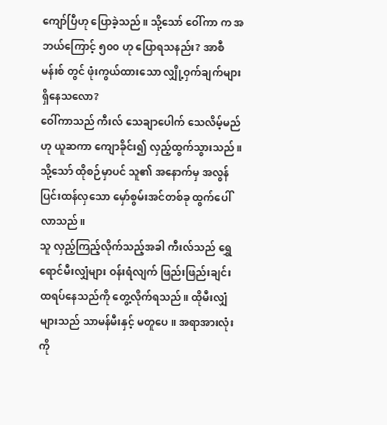ကျော်ပြီဟု ပြောခဲ့သည်။ သို့သော် ဝေါ်ကာ က အဘယ်ကြောင့် ၅၀၀ ဟု ပြောရသနည်း? အာစီမန်းစ် တွင် ဖုံးကွယ်ထားသော လျှို့ဝှက်ချက်များ ရှိနေသလော?
ဝေါ်ကာသည် ကီးလ် သေချာပေါက် သေလိမ့်မည်ဟု ယူဆကာ ကျောခိုင်း၍ လှည့်ထွက်သွားသည်။ သို့သော် ထိုစဉ်မှာပင် သူ၏ အနောက်မှ အလွန်ပြင်းထန်လှသော မှော်စွမ်းအင်တစ်ခု ထွက်ပေါ်လာသည်။
သူ လှည့်ကြည့်လိုက်သည့်အခါ ကီးလ်သည် ရွှေရောင်မီးလျှံများ ဝန်းရံလျက် ဖြည်းဖြည်းချင်း ထရပ်နေသည်ကို တွေ့လိုက်ရသည်။ ထိုမီးလျှံများသည် သာမန်မီးနှင့် မတူပေ။ အရာအားလုံးကို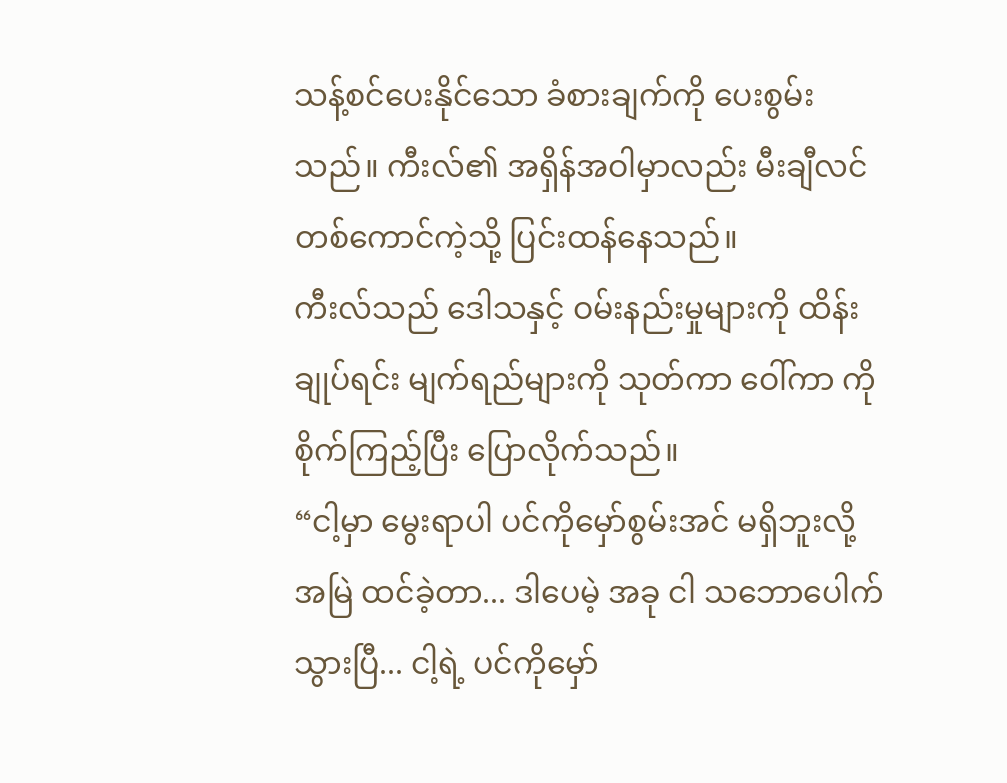သန့်စင်ပေးနိုင်သော ခံစားချက်ကို ပေးစွမ်းသည်။ ကီးလ်၏ အရှိန်အဝါမှာလည်း မီးချီလင်တစ်ကောင်ကဲ့သို့ ပြင်းထန်နေသည်။
ကီးလ်သည် ဒေါသနှင့် ဝမ်းနည်းမှုများကို ထိန်းချုပ်ရင်း မျက်ရည်များကို သုတ်ကာ ဝေါ်ကာ ကို စိုက်ကြည့်ပြီး ပြောလိုက်သည်။
“ငါ့မှာ မွေးရာပါ ပင်ကိုမှော်စွမ်းအင် မရှိဘူးလို့ အမြဲ ထင်ခဲ့တာ... ဒါပေမဲ့ အခု ငါ သဘောပေါက်သွားပြီ... ငါ့ရဲ့ ပင်ကိုမှော်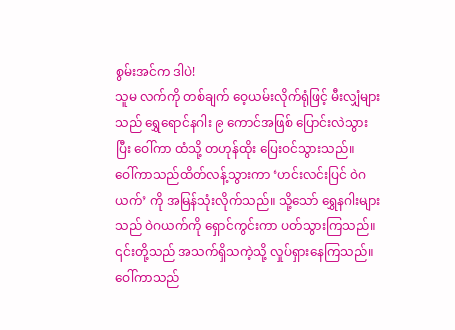စွမ်းအင်က ဒါပဲ!
သူမ လက်ကို တစ်ချက် ဝေ့ယမ်းလိုက်ရုံဖြင့် မီးလျှံများသည် ရွှေရောင်နဂါး ၉ ကောင်အဖြစ် ပြောင်းလဲသွားပြီး ဝေါ်ကာ ထံသို့ တဟုန်ထိုး ပြေးဝင်သွားသည်။
ဝေါ်ကာသည်ထိတ်လန့်သွားကာ ‘ဟင်းလင်းပြင် ဝဲဂယက်’ ကို အမြန်သုံးလိုက်သည်။ သို့သော် ရွှေနဂါးများသည် ဝဲဂယက်ကို ရှောင်ကွင်းကာ ပတ်သွားကြသည်။ ၎င်းတို့သည် အသက်ရှိသကဲ့သို့ လှုပ်ရှားနေကြသည်။
ဝေါ်ကာသည်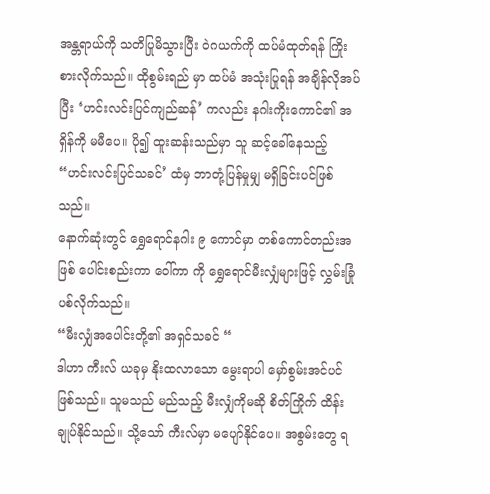အန္တရာယ်ကို သတိပြုမိသွားပြီး ဝဲဂယက်ကို ထပ်မံထုတ်ရန် ကြိုးစားလိုက်သည်။ ထိုစွမ်းရည် မှာ ထပ်မံ အသုံးပြုရန် အချိန်လိုအပ်ပြီး ‘ဟင်းလင်းပြင်ကျည်ဆန်’ ကလည်း နဂါးကိုးကောင်၏ အရှိန်ကို မမီပေ။ ပို၍ ထူးဆန်းသည်မှာ သူ ဆင့်ခေါ်နေသည့် “ဟင်းလင်းပြင်သခင်’ ထံမှ ဘာတုံ့ပြန်မှုမျှ မရှိခြင်းပင်ဖြစ်သည်။
နောက်ဆုံးတွင် ရွှေရောင်နဂါး ၉ ကောင်မှာ တစ်ကောင်တည်းအဖြစ် ပေါင်းစည်းကာ ဝေါ်ကာ ကို ရွှေရောင်မီးလျှံများဖြင့် လွှမ်းခြုံပစ်လိုက်သည်။
“မီးလျှံအပေါင်းတို့၏ အရှင်သခင် “
ဒါဟာ ကီးလ် ယခုမှ နိုးထလာသော မွေးရာပါ မှော်စွမ်းအင်ပင် ဖြစ်သည်။ သူမသည် မည်သည့် မီးလျှံကိုမဆို စိတ်ကြိုက် ထိန်းချုပ်နိုင်သည်။ သို့သော် ကီးလ်မှာ မပျော်နိုင်ပေ။ အစွမ်းတွေ ရ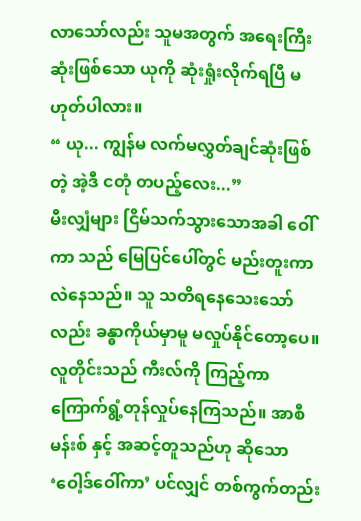လာသော်လည်း သူမအတွက် အရေးကြီးဆုံးဖြစ်သော ယုကို ဆုံးရှုံးလိုက်ရပြီ မဟုတ်ပါလား။
“ ယု... ကျွန်မ လက်မလွှတ်ချင်ဆုံးဖြစ်တဲ့ အဲ့ဒီ ငတုံ တပည့်လေး...”
မီးလျှံများ ငြိမ်သက်သွားသောအခါ ဝေါ်ကာ သည် မြေပြင်ပေါ်တွင် မည်းတူးကာ လဲနေသည်။ သူ သတိရနေသေးသော်လည်း ခန္ဓာကိုယ်မှာမူ မလှုပ်နိုင်တော့ပေ။
လူတိုင်းသည် ကီးလ်ကို ကြည့်ကာ ကြောက်ရွံ့တုန်လှုပ်နေကြသည်။ အာစီမန်းစ် နှင့် အဆင့်တူသည်ဟု ဆိုသော ‘ဝေါ့ဒ်ဝေါ်ကာ’ ပင်လျှင် တစ်ကွက်တည်း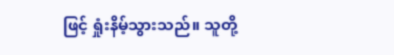ဖြင့် ရှုံးနိမ့်သွားသည်။ သူတို့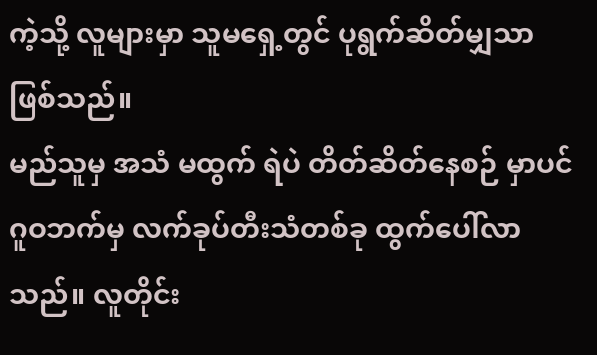ကဲ့သို့ လူများမှာ သူမရှေ့တွင် ပုရွက်ဆိတ်မျှသာ ဖြစ်သည်။
မည်သူမှ အသံ မထွက် ရဲပဲ တိတ်ဆိတ်နေစဉ် မှာပင် ဂူဝဘက်မှ လက်ခုပ်တီးသံတစ်ခု ထွက်ပေါ်လာသည်။ လူတိုင်း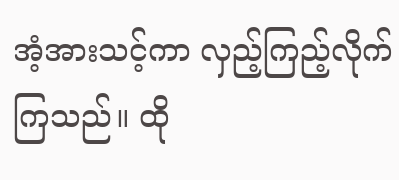အံ့အားသင့်ကာ လှည့်ကြည့်လိုက်ကြသည်။ ထို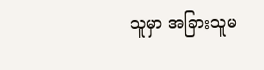သူမှာ အခြားသူမ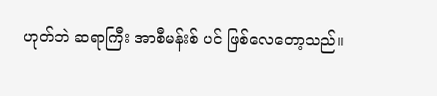ဟုတ်ဘဲ ဆရာကြီး အာစီမန်းစ် ပင် ဖြစ်လေတော့သည်။